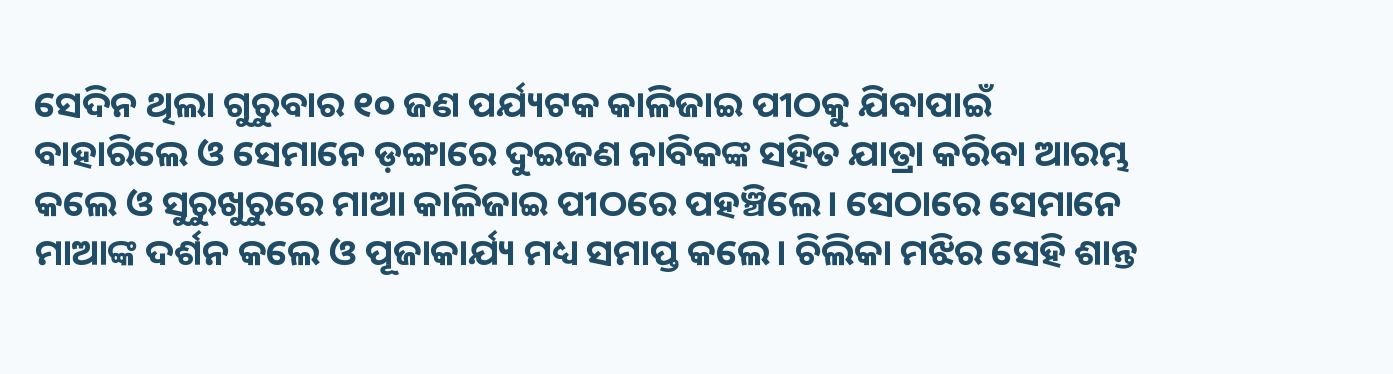ସେଦିନ ଥିଲା ଗୁରୁବାର ୧୦ ଜଣ ପର୍ଯ୍ୟଟକ କାଳିଜାଇ ପୀଠକୁ ଯିବାପାଇଁ ବାହାରିଲେ ଓ ସେମାନେ ଡ଼ଙ୍ଗାରେ ଦୁଇଜଣ ନାବିକଙ୍କ ସହିତ ଯାତ୍ରା କରିବା ଆରମ୍ଭ କଲେ ଓ ସୁରୁଖୁରୁରେ ମାଆ କାଳିଜାଇ ପୀଠରେ ପହଞ୍ଚିଲେ। ସେଠାରେ ସେମାନେ ମାଆଙ୍କ ଦର୍ଶନ କଲେ ଓ ପୂଜାକାର୍ଯ୍ୟ ମଧ୍ୟ ସମାପ୍ତ କଲେ। ଚିଲିକା ମଝିର ସେହି ଶାନ୍ତ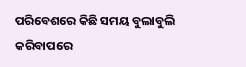ପରିବେଶରେ କିଛି ସମୟ ବୁଲାବୁଲି କରିବାପରେ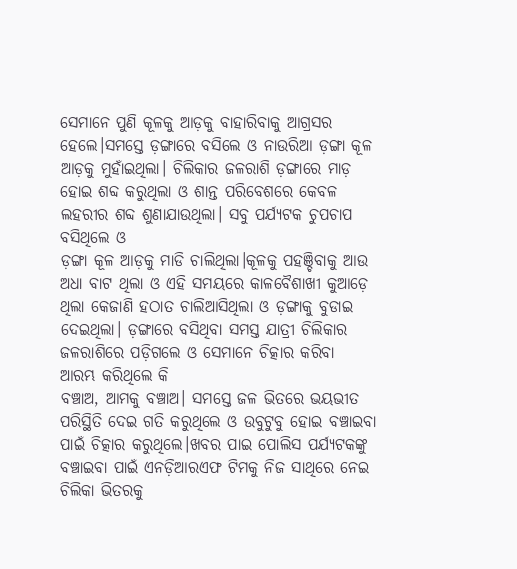ସେମାନେ ପୁଣି କୂଳକୁ ଆଡ଼କୁ ବାହାରିବାକୁ ଆଗ୍ରସର ହେଲେ।ସମସ୍ତେ ଡ଼ଙ୍ଗାରେ ବସିଲେ ଓ ନାଉରିଆ ଡ଼ଙ୍ଗା କୂଳ ଆଡ଼କୁ ମୁହାଁଇଥିଲା। ଚିଲିକାର ଜଳରାଶି ଡ଼ଙ୍ଗାରେ ମାଡ଼ ହୋଇ ଶବ୍ଦ କରୁଥିଲା ଓ ଶାନ୍ତ ପରିବେଶରେ କେବଳ ଲହରୀର ଶବ୍ଦ ଶୁଣାଯାଉଥିଲା। ସବୁ ପର୍ଯ୍ୟଟକ ଚୁପଚାପ ବସିଥିଲେ ଓ
ଡ଼ଙ୍ଗା କୂଳ ଆଡ଼କୁ ମାଡି ଚାଲିଥିଲା।କୂଳକୁ ପହଞ୍ଚିବାକୁ ଆଉ ଅଧା ବାଟ ଥିଲା ଓ ଏହି ସମୟରେ କାଳବୈଶାଖୀ କୁଆଡ଼େ ଥିଲା କେଜାଣି ହଠାତ ଚାଲିଆସିଥିଲା ଓ ଡ଼ଙ୍ଗାକୁ ବୁଡାଇ ଦେଇଥିଲା। ଡ଼ଙ୍ଗାରେ ବସିଥିବା ସମସ୍ତ ଯାତ୍ରୀ ଚିଲିକାର ଜଳରାଶିରେ ପଡ଼ିଗଲେ ଓ ସେମାନେ ଚିତ୍କାର କରିବା ଆରମ୍ଭ କରିଥିଲେ କି
ବଞ୍ଚାଅ, ଆମକୁ ବଞ୍ଚାଅ। ସମସ୍ତେ ଜଳ ଭିତରେ ଭୟଭୀତ ପରିସ୍ଥିତି ଦେଇ ଗତି କରୁଥିଲେ ଓ ଉବୁଟୁବୁ ହୋଇ ବଞ୍ଚାଇବା ପାଇଁ ଚିତ୍କାର କରୁଥିଲେ।ଖବର ପାଇ ପୋଲିସ ପର୍ଯ୍ୟଟକଙ୍କୁ ବଞ୍ଚାଇବା ପାଇଁ ଏନଡ଼ିଆରଏଫ ଟିମକୁ ନିଜ ସାଥିରେ ନେଇ ଚିଲିକା ଭିତରକୁ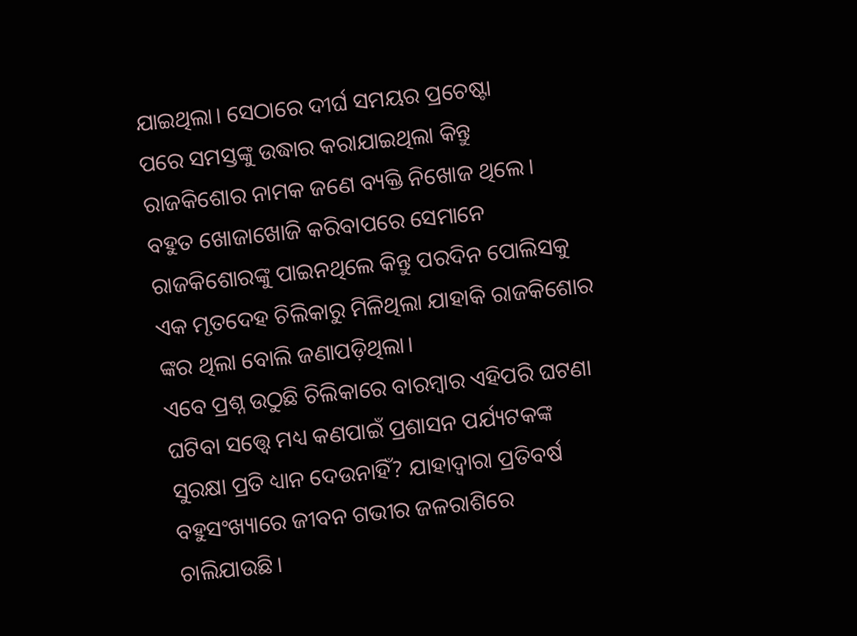ଯାଇଥିଲା। ସେଠାରେ ଦୀର୍ଘ ସମୟର ପ୍ରଚେଷ୍ଟା
ପରେ ସମସ୍ତଙ୍କୁ ଉଦ୍ଧାର କରାଯାଇଥିଲା କିନ୍ତୁ ରାଜକିଶୋର ନାମକ ଜଣେ ବ୍ୟକ୍ତି ନିଖୋଜ ଥିଲେ। ବହୁତ ଖୋଜାଖୋଜି କରିବାପରେ ସେମାନେ ରାଜକିଶୋରଙ୍କୁ ପାଇନଥିଲେ କିନ୍ତୁ ପରଦିନ ପୋଲିସକୁ ଏକ ମୃତଦେହ ଚିଲିକାରୁ ମିଳିଥିଲା ଯାହାକି ରାଜକିଶୋର ଙ୍କର ଥିଲା ବୋଲି ଜଣାପଡ଼ିଥିଲା।
ଏବେ ପ୍ରଶ୍ନ ଉଠୁଛି ଚିଲିକାରେ ବାରମ୍ବାର ଏହିପରି ଘଟଣା ଘଟିବା ସତ୍ତ୍ୱେ ମଧ୍ୟ କଣପାଇଁ ପ୍ରଶାସନ ପର୍ଯ୍ୟଟକଙ୍କ ସୁରକ୍ଷା ପ୍ରତି ଧ୍ୟାନ ଦେଉନାହିଁ? ଯାହାଦ୍ୱାରା ପ୍ରତିବର୍ଷ ବହୁସଂଖ୍ୟାରେ ଜୀବନ ଗଭୀର ଜଳରାଶିରେ ଚାଲିଯାଉଛି।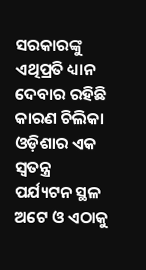ସରକାରଙ୍କୁ ଏଥିପ୍ରତି ଧ୍ୟାନ ଦେବାର ରହିଛି କାରଣ ଚିଲିକା ଓଡ଼ିଶାର ଏକ ସ୍ଵତନ୍ତ୍ର ପର୍ଯ୍ୟଟନ ସ୍ଥଳ ଅଟେ ଓ ଏଠାକୁ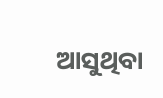ଆସୁଥିବା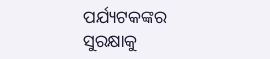ପର୍ଯ୍ୟଟକଙ୍କର ସୁରକ୍ଷାକୁ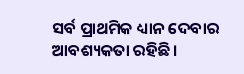ସର୍ବ ପ୍ରାଥମିକ ଧ୍ୟାନ ଦେବାର ଆବଶ୍ୟକତା ରହିଛି।